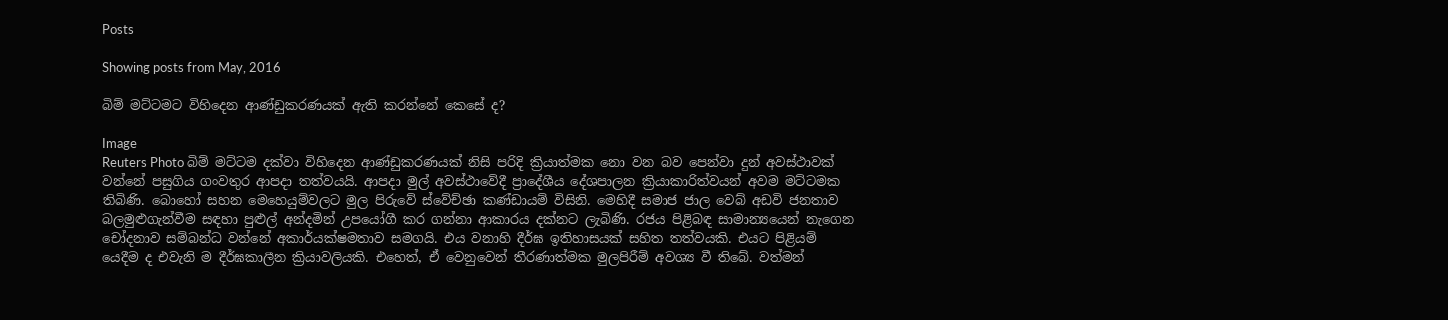Posts

Showing posts from May, 2016

බිම් මට්ටමට විහිදෙන ආණ්ඩුකරණයක් ඇති කරන්නේ කෙසේ ද?

Image
Reuters Photo බිම් මට්ටම දක්වා විහිදෙන ආණ්ඩුකරණයක් නිසි පරිදි ක්‍රියාත්මක නො වන බව පෙන්වා දුන් අවස්ථාවක් වන්නේ පසුගිය ගංවතුර ආපදා තත්වයයි. ආපදා මුල් අවස්ථාවේදී ප්‍රාදේශීය දේශපාලන ක්‍රියාකාරිත්වයන් අවම මට්ටමක තිබිණි. බොහෝ සහන මෙහෙයුම්වලට මුල පිරුවේ ස්වේච්ඡා කණ්ඩායම් විසිනි. මෙහිදී සමාජ ජාල වෙබ් අඩවි ජනතාව බලමුළුගැන්වීම සඳහා පුළුල් අන්දමින් උපයෝගී කර ගන්නා ආකාරය දක්නට ලැබිණි. රජය පිළිබඳ සාමාන්‍යයෙන් නැගෙන චෝදනාව සම්බන්ධ වන්නේ අකාර්යක්ෂමතාව සමගයි. එය වනාහි දීර්ඝ ඉතිහාසයක් සහිත තත්වයකි. එයට පිළියම් යෙදීම ද එවැනි ම දීර්ඝකාලීන ක්‍රියාවලියකි. එහෙත්, ඒ වෙනුවෙන් තීරණාත්මක මුලපිරීම් අවශ්‍ය වී තිබේ. වත්මන්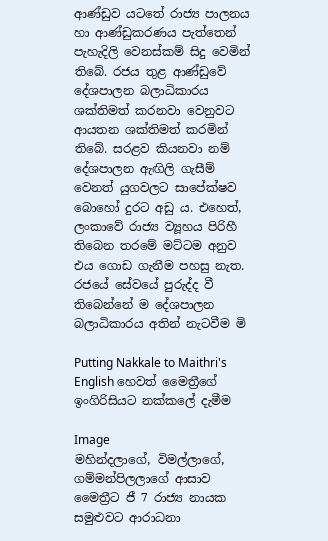ආණ්ඩුව යටතේ රාජ්‍ය පාලනය හා ආණ්ඩුකරණය පැත්තෙන් පැහැදිලි වෙනස්කම් සිදු වෙමින් තිබේ. රජය තුළ ආණ්ඩුවේ දේශපාලන බලාධිකාරය ශක්තිමත් කරනවා වෙනුවට ආයතන ශක්තිමත් කරමින් තිබේ. සරළව කියනවා නම් දේශපාලන ඇඟිලි ගැසීම් වෙනත් යුගවලට සාපේක්ෂව බොහෝ දුරට අඩු ය. එහෙත්, ලංකාවේ රාජ්‍ය ව්‍යූහය පිරිහී තිබෙන තරමේ මට්ටම අනුව එය ගොඩ ගැනීම පහසු නැත. රජයේ සේවයේ පුරුද්ද වී තිබෙන්නේ ම දේශපාලන බලාධිකාරය අතින් නැටවීම මි

Putting Nakkale to Maithri's English හෙවත් මෛත්‍රීගේ ඉංගිරිසියට නක්කලේ දැමීම

Image
මහින්දලාගේ, විමල්ලාගේ, ගම්මන්පිලලාගේ ආසාව  මෛත්‍රීට ජී 7 රාජ්‍ය නායක සමුළුවට ආරාධනා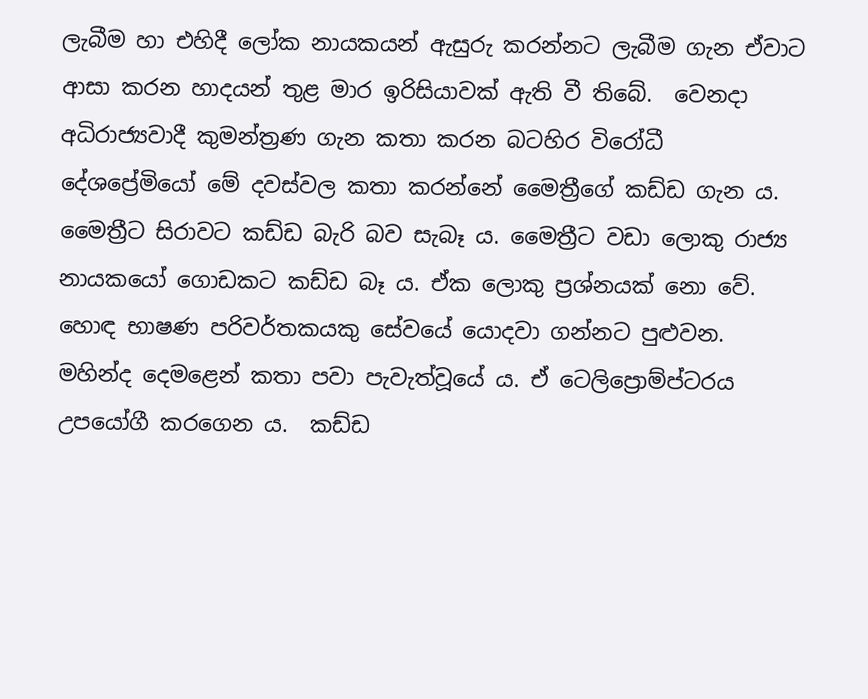ලැබීම හා එහිදී ලෝක නායකයන් ඇසුරු කරන්නට ලැබීම ගැන ඒවාට ආසා කරන හාදයන් තුළ මාර ඉරිසියාවක් ඇති වී තිබේ.  වෙනදා අධිරාජ්‍යවාදී කුමන්ත්‍රණ ගැන කතා කරන බටහිර විරෝධී දේශප්‍රේමියෝ මේ දවස්වල කතා කරන්නේ මෛත්‍රීගේ කඩ්ඩ ගැන ය.  මෛත්‍රීට සිරාවට කඩ්ඩ බැරි බව සැබෑ ය. මෛත්‍රීට වඩා ලොකු රාජ්‍ය නායකයෝ ගොඩකට කඩ්ඩ බෑ ය. ඒක ලොකු ප්‍රශ්නයක් නො වේ. හොඳ භාෂණ පරිවර්තකයකු සේවයේ යොදවා ගන්නට පුළුවන. මහින්ද දෙමළෙන් කතා පවා පැවැත්වූයේ ය. ඒ ටෙලිප්‍රොම්ප්ටරය උපයෝගී කරගෙන ය.  කඩ්ඩ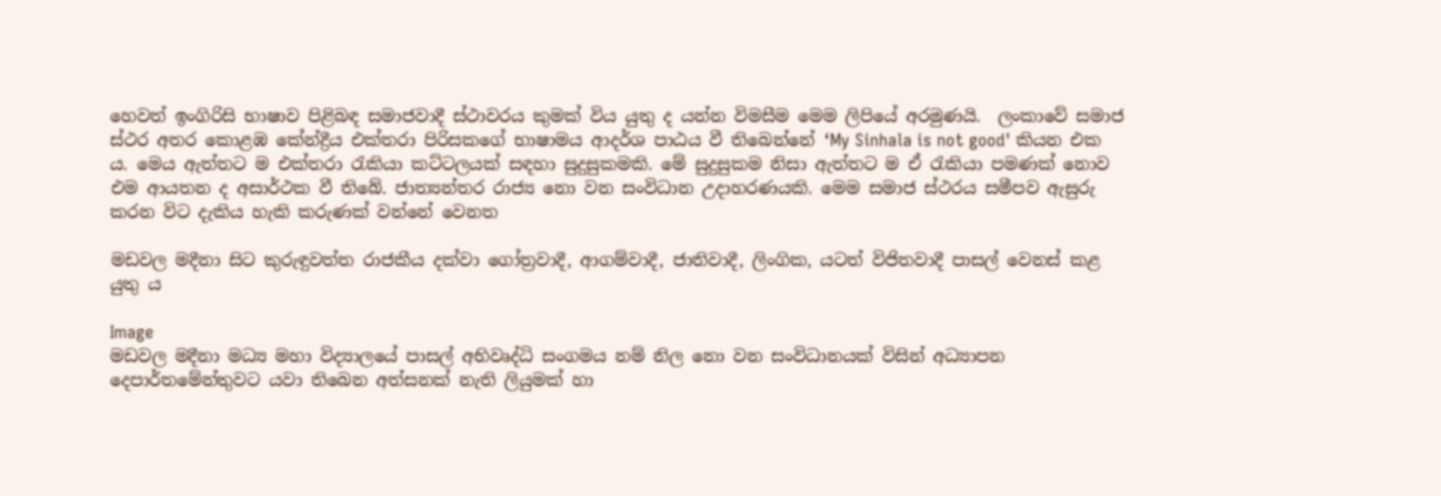හෙවත් ඉංගිරිසි භාෂාව පිළිබඳ සමාජවාදී ස්ථාවරය කුමක් විය යුතු ද යන්න විමසීම මෙම ලිපියේ අරමුණයි.  ලංකාවේ සමාජ ස්ථර අතර කොළඹ කේන්ද්‍රීය එක්තරා පිරිසකගේ භාෂාමය ආදර්ශ පාඨය වී තිබෙන්නේ ‘My Sinhala is not good' කියන එක ය. මෙය ඇත්තට ම එක්තරා රැකියා කට්ටලයක් සඳහා සුදුසුකමකි. මේ සුදුසුකම නිසා ඇත්තට ම ඒ රැකියා පමණක් නොව එම ආයතන ද අසාර්ථක වී තිබේ. ජාත්‍යන්තර රාජ්‍ය නො වන සංවිධාන උදාහරණයකි. මෙම සමාජ ස්ථරය සමීපව ඇසුරු කරන විට දැකිය හැකි කරුණක් වන්නේ වෙනත

මඩවල මදීනා සිට කුරුඳුවත්ත රාජකීය දක්වා ගෝත්‍රවාදී, ආගම්වාදී, ජාතිවාදී, ලිංගික, යටත් විජිතවාදී පාසල් වෙනස් කළ යුතු ය

Image
මඩවල මදීනා මධ්‍ය මහා විද්‍යාලයේ පාසල් අභිවෘද්ධි සංගමය නම් නිල නො වන සංවිධානයක් විසින් අධ්‍යාපන දෙපාර්තමේන්තුවට යවා තිබෙන අත්සනක් නැති ලියුමක් හා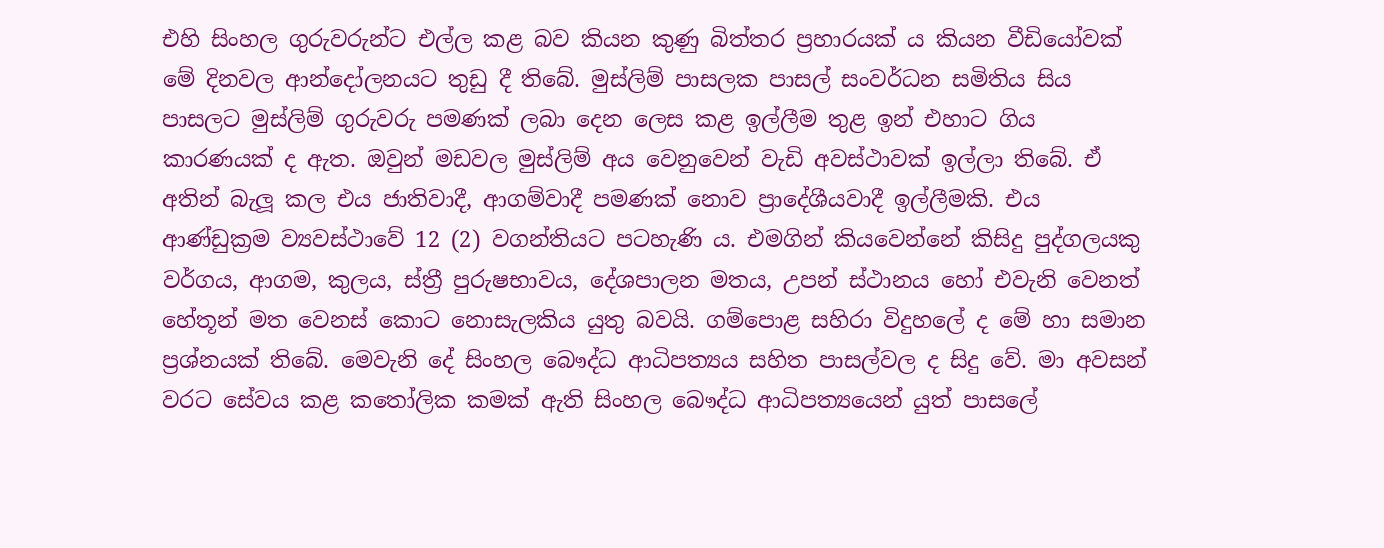එහි සිංහල ගුරුවරුන්ට එල්ල කළ බව කියන කුණු බිත්තර ප්‍රහාරයක් ය කියන වීඩියෝවක් මේ දිනවල ආන්දෝලනයට තුඩු දී තිබේ. මුස්ලිම් පාසලක පාසල් සංවර්ධන සමිතිය සිය පාසලට මුස්ලිම් ගුරුවරු පමණක් ලබා දෙන ලෙස කළ ඉල්ලීම තුළ ඉන් එහාට ගිය කාරණයක් ද ඇත. ඔවුන් මඩවල මුස්ලිම් අය වෙනුවෙන් වැඩි අවස්ථාවක් ඉල්ලා තිබේ. ඒ අතින් බැලූ කල එය ජාතිවාදී, ආගම්වාදී පමණක් නොව ප්‍රාදේශීයවාදී ඉල්ලීමකි. එය ආණ්ඩුක්‍රම ව්‍යවස්ථාවේ 12 (2) වගන්තියට පටහැණි ය. එමගින් කියවෙන්නේ කිසිදු පුද්ගලයකු වර්ගය, ආගම, කුලය, ස්ත්‍රී පුරුෂභාවය, දේශපාලන මතය, උපන් ස්ථානය හෝ එවැනි වෙනත් හේතූන් මත වෙනස් කොට නොසැලකිය යුතු බවයි. ගම්පොළ සහිරා විදුහලේ ද මේ හා සමාන ප්‍රශ්නයක් තිබේ. මෙවැනි දේ සිංහල බෞද්ධ ආධිපත්‍යය සහිත පාසල්වල ද සිදු වේ. මා අවසන් වරට සේවය කළ කතෝලික කමක් ඇති සිංහල බෞද්ධ ආධිපත්‍යයෙන් යුත් පාසලේ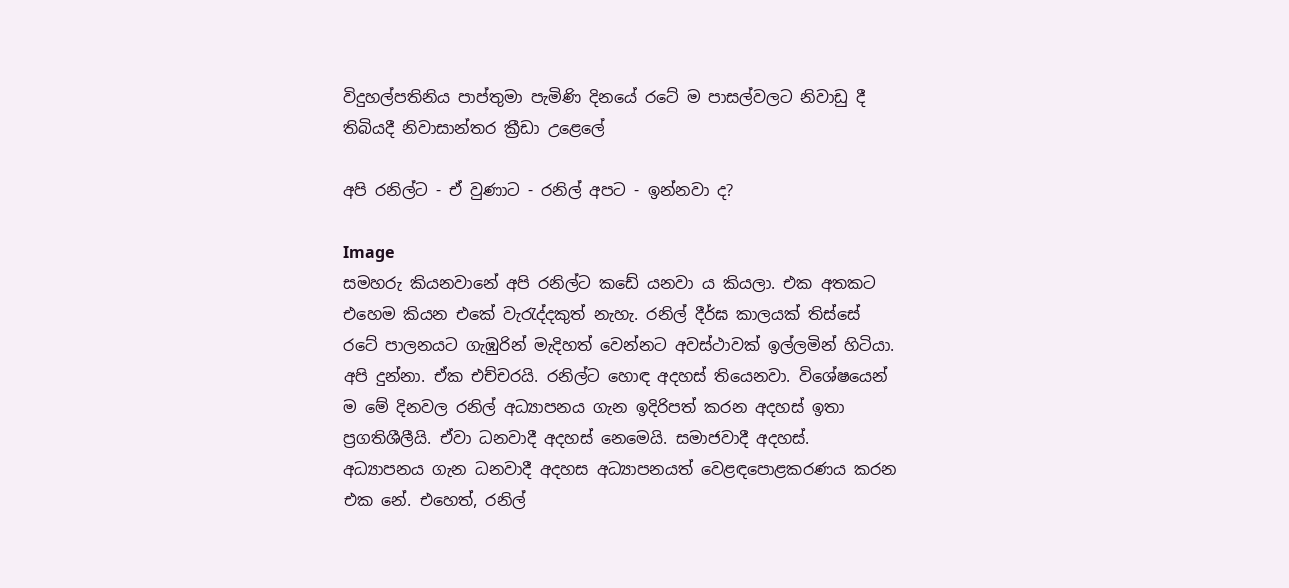විදුහල්පතිනිය පාප්තුමා පැමිණි දිනයේ රටේ ම පාසල්වලට නිවාඩු දී තිබියදී නිවාසාන්තර ක්‍රීඩා උළෙලේ

අපි රනිල්ට - ඒ වුණාට - රනිල් අපට - ඉන්නවා ද?

Image
සමහරු කියනවානේ අපි රනිල්ට කඩේ යනවා ය කියලා. එක අතකට එහෙම කියන එකේ වැරැද්දකුත් නැහැ. රනිල් දීර්ඝ කාලයක් තිස්සේ රටේ පාලනයට ගැඹුරින් මැදිහත් වෙන්නට අවස්ථාවක් ඉල්ලමින් හිටියා. අපි දුන්නා. ඒක එච්චරයි. රනිල්ට හොඳ අදහස් තියෙනවා. විශේෂයෙන් ම මේ දිනවල රනිල් අධ්‍යාපනය ගැන ඉදිරිපත් කරන අදහස් ඉතා ප්‍රගතිශීලීයි. ඒවා ධනවාදී අදහස් නෙමෙයි. සමාජවාදී අදහස්. අධ්‍යාපනය ගැන ධනවාදී අදහස අධ්‍යාපනයත් වෙළඳපොළකරණය කරන එක නේ. එහෙත්, රනිල්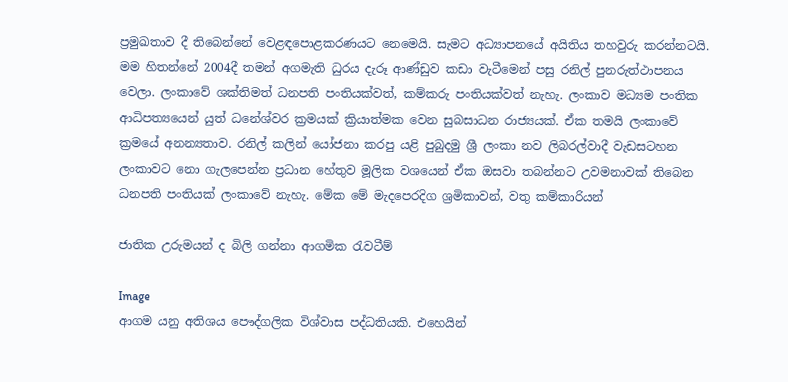ප්‍රමුඛතාව දී තිබෙන්නේ වෙළඳපොළකරණයට නෙමෙයි. සැමට අධ්‍යාපනයේ අයිතිය තහවුරු කරන්නටයි. මම හිතන්නේ 2004දී තමන් අගමැති ධුරය දැරූ ආණ්ඩුව කඩා වැටීමෙන් පසු රනිල් පුනරුත්ථාපනය වෙලා. ලංකාවේ ශක්තිමත් ධනපති පංතියක්වත්, කම්කරු පංතියක්වත් නැහැ. ලංකාව මධ්‍යම පංතික ආධිපත්‍යයෙන් යුත් ධනේශ්වර ක්‍රමයක් ක්‍රියාත්මක වෙන සුබසාධන රාජ්‍යයක්. ඒක තමයි ලංකාවේ ක්‍රමයේ අනන්‍යතාව. රනිල් කලින් යෝජනා කරපු යළි පුබුදමු ශ්‍රී ලංකා නව ලිබරල්වාදී වැඩසටහන ලංකාවට නො ගැලපෙන්න ප්‍රධාන හේතුව මූලික වශයෙන් ඒක ඔසවා තබන්නට උවමනාවක් තිබෙන ධනපති පංතියක් ලංකාවේ නැහැ. මේක මේ මැදපෙරදිග ශ්‍රමිකාවන්, වතු කම්කාරියන්

ජාතික උරුමයන් ද බිලි ගන්නා ආගමික රැවටීම්

Image
ආගම යනු අතිශය පෞද්ගලික විශ්වාස පද්ධතියකි. එහෙයින්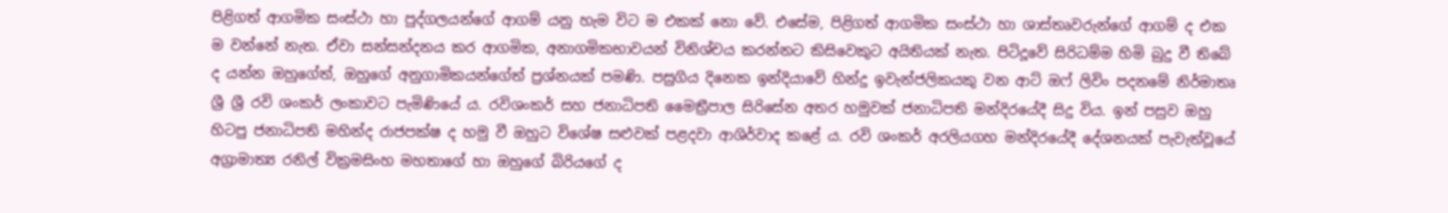පිළිගත් ආගමික සංස්ථා හා පුද්ගලයන්ගේ ආගම් යනු හැම විට ම එකක් නො වේ. එසේම, පිළිගත් ආගමික සංස්ථා හා ශාස්තෘවරුන්ගේ ආගම් ද එක ම වන්නේ නැත. ඒවා සන්සන්දනය කර ආගමික, අනාගමිකභාවයන් විනිශ්චය කරන්නට කිසිවෙකුට අයිතියක් නැත. පිටිදූවේ සිරිධම්ම හිමි බුදු වී තිබේ ද යන්න ඔහුගේත්, ඔහුගේ අනුගාමිකයන්ගේත් ප්‍රශ්නයක් පමණි. පසුගිය දිනෙක ඉන්දියාවේ හින්දු ඉවැන්ජලිකයකු වන ආට් ඔෆ් ලිවිං පදනමේ නිර්මාතෘ ශ්‍රී ශ්‍රී රවි ශංකර් ලංකාවට පැමිණියේ ය. රවිශංකර් සහ ජනාධිපති මෛත්‍රීපාල සිරිසේන අතර හමුවක් ජනාධිපති මන්දිරයේදී සිදු විය. ඉන් පසුව ඔහු හිටපු ජනාධිපති මහින්ද රාජපක්ෂ ද හමු වී ඔහුට විශේෂ සළුවක් පළදවා ආශිර්වාද කළේ ය. රවි ශංකර් අරලියගහ මන්දිරයේදී දේශනයක් පැවැත්වූයේ අග්‍රාමාත්‍ය රනිල් වික්‍රමසිංහ මහතාගේ හා ඔහුගේ බිරියගේ ද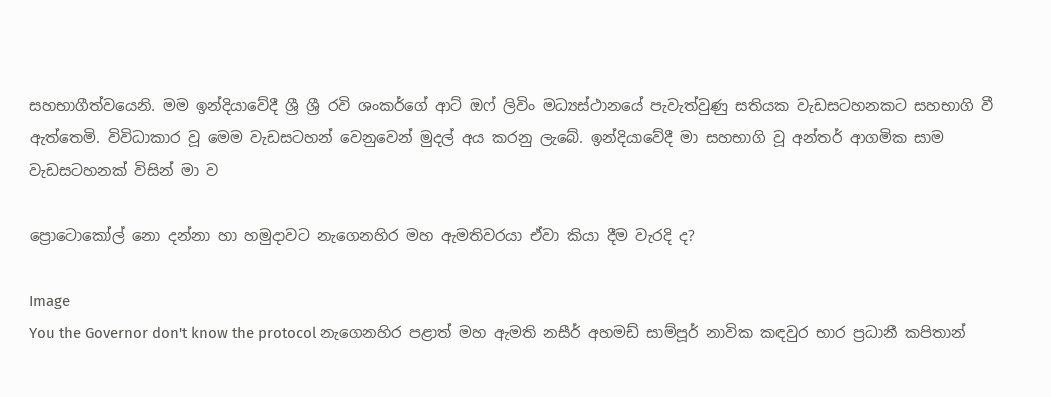සහභාගීත්වයෙනි. මම ඉන්දියාවේදී ශ්‍රී ශ්‍රී රවි ශංකර්ගේ ආට් ඔෆ් ලිවිං මධ්‍යස්ථානයේ පැවැත්වුණු සතියක වැඩසටහනකට සහභාගි වී ඇත්තෙමි. විවිධාකාර වූ මෙම වැඩසටහන් වෙනුවෙන් මුදල් අය කරනු ලැබේ. ඉන්දියාවේදී මා සහභාගි වූ අන්තර් ආගමික සාම වැඩසටහනක් විසින් මා ව

ප්‍රොටොකෝල් නො දන්නා හා හමුදාවට නැගෙනහිර මහ ඇමතිවරයා ඒවා කියා දීම වැරදි ද?

Image
You the Governor don't know the protocol නැගෙනහිර පළාත් මහ ඇමති නසීර් අහමඩ් සාම්පූර් නාවික කඳවුර භාර ප්‍රධානී කපිතාන්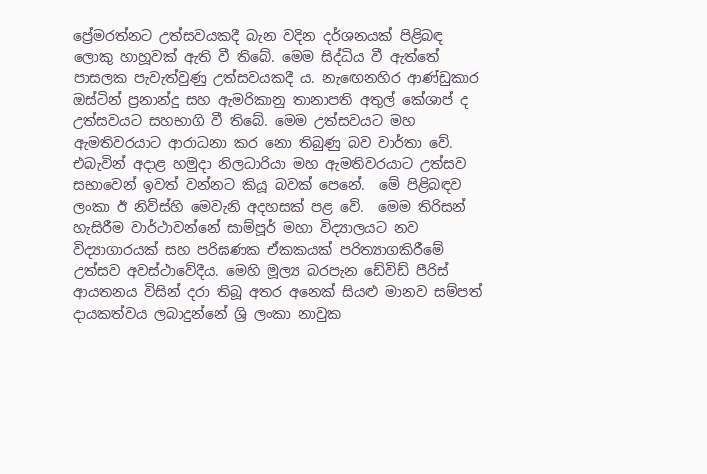ප්‍රේමරත්නට උත්සවයකදී බැන වදින දර්ශනයක් පිළිබඳ ලොකු හාහූවක් ඇති වී තිබේ. මෙම සිද්ධිය වී ඇත්තේ පාසලක පැවැත්වුණු උත්සවයකදී ය. නැඟෙනහිර ආණ්‌ඩුකාර ඔස්‌ටින් ප්‍රනාන්දු සහ ඇමරිකානු තානාපති අතුල් කේශාප් ද උත්සවයට සහභාගි වී තිබේ. මෙම උත්සවයට මහ ඇමතිවරයාට ආරාධනා කර නො තිබුණු බව වාර්තා වේ. එබැවින් අදාළ හමුදා නිලධාරියා මහ ඇමතිවරයාට උත්සව සභාවෙන් ඉවත් වන්නට කියූ බවක් පෙනේ.  මේ පිළිබඳව ලංකා ඊ නිව්ස්හි මෙවැනි අදහසක් පළ වේ.  මෙම තිරිසන් හැසිරීම වාර්ථාවන්නේ සාම්පූර් මහා විද්‍යාලයට නව විද්‍යාගාරයක් සහ පරිඝණක ඒකකයක් පරිත්‍යාගකිරීමේ උත්සව අවස්ථාවේදීය. මෙහි මූල්‍ය බරපැන ඩේවිඩ් පීරිස් ආයතනය විසින් දරා තිබූ අතර අනෙක් සියළු මානව සම්පත් දායකත්වය ලබාදුන්නේ ශ්‍රි ලංකා නාවුක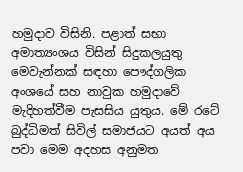හමුදාව විසිනි. පළාත් සභා අමාත්‍යංශය විසින් සිදුකලයුතු මෙවැන්නක් සඳහා පෞද්ගලික අංශයේ සහ නාවුක හමුදාවේ මැදිහත්වීම පැසසිය යුතුය. මේ රටේ බුද්ධිමත් සිවිල් සමාජයට අයත් අය පවා මෙම අදහස අනුමත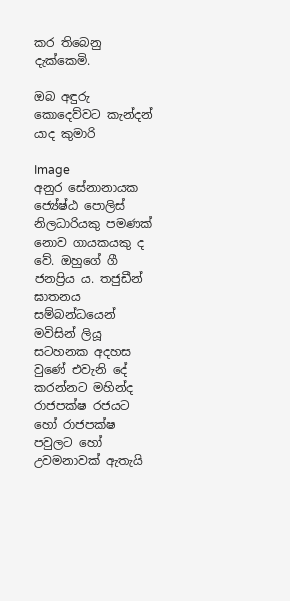කර තිබෙනු දැක්කෙමි.

ඔබ අඳුරු කොදෙව්වට කැන්දන් යාද කුමාරි

Image
අනුර සේනානායක ජ්‍යේෂ්ඨ පොලිස් නිලධාරියකු පමණක් නොව ගායකයකු ද වේ. ඔහුගේ ගී ජනප්‍රිය ය. තජුඩීන් ඝාතනය සම්බන්ධයෙන් මවිසින් ලියූ සටහනක අදහස වුණේ එවැනි දේ කරන්නට මහින්ද රාජපක්ෂ රජයට හෝ රාජපක්ෂ පවුලට හෝ උවමනාවක් ඇතැයි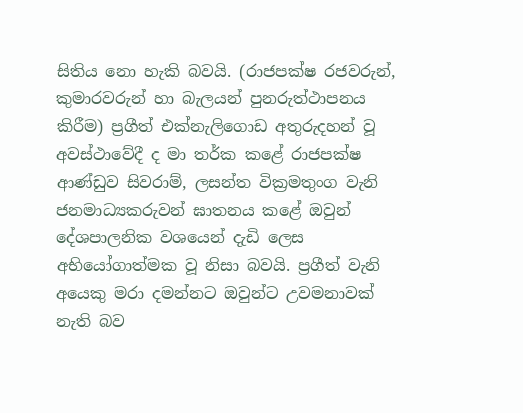සිතිය නො හැකි බවයි. (රාජපක්ෂ රජවරුන්, කුමාරවරුන් හා බැලයන් පුනරුත්ථාපනය කිරීම) ප්‍රගීත් එක්නැලිගොඩ අතුරුදහන් වූ අවස්ථාවේදී ද මා තර්ක කළේ රාජපක්ෂ ආණ්ඩුව සිවරාම්, ලසන්ත වික්‍රමතුංග වැනි ජනමාධ්‍යකරුවන් ඝාතනය කළේ ඔවුන් දේශපාලනික වශයෙන් දැඩි ලෙස අභියෝගාත්මක වූ නිසා බවයි. ප්‍රගීත් වැනි අයෙකු මරා දමන්නට ඔවුන්ට උවමනාවක් නැති බව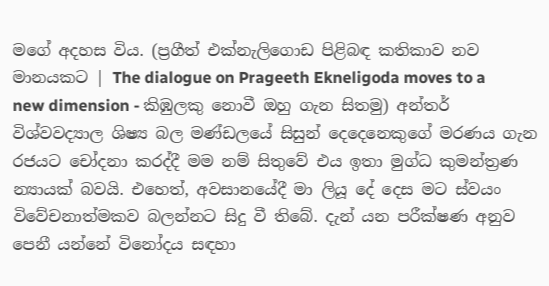මගේ අදහස විය. (ප්‍රගීත් එක්නැලිගොඩ පිළිබඳ කතිකාව නව මානයකට | The dialogue on Prageeth Ekneligoda moves to a new dimension - කිඹුලකු නොවී ඔහු ගැන සිතමු) අන්තර් විශ්වවද්‍යාල ශිෂ්‍ය බල මණ්ඩලයේ සිසුන් දෙදෙනෙකුගේ මරණය ගැන රජයට චෝදනා කරද්දී මම නම් සිතුවේ එය ඉතා මුග්ධ කුමන්ත්‍රණ න්‍යායක් බවයි. එහෙත්, අවසානයේදී මා ලියූ දේ දෙස මට ස්වයං විවේචනාත්මකව බලන්නට සිදු වී තිබේ. දැන් යන පරීක්ෂණ අනුව පෙනී යන්නේ විනෝදය සඳහා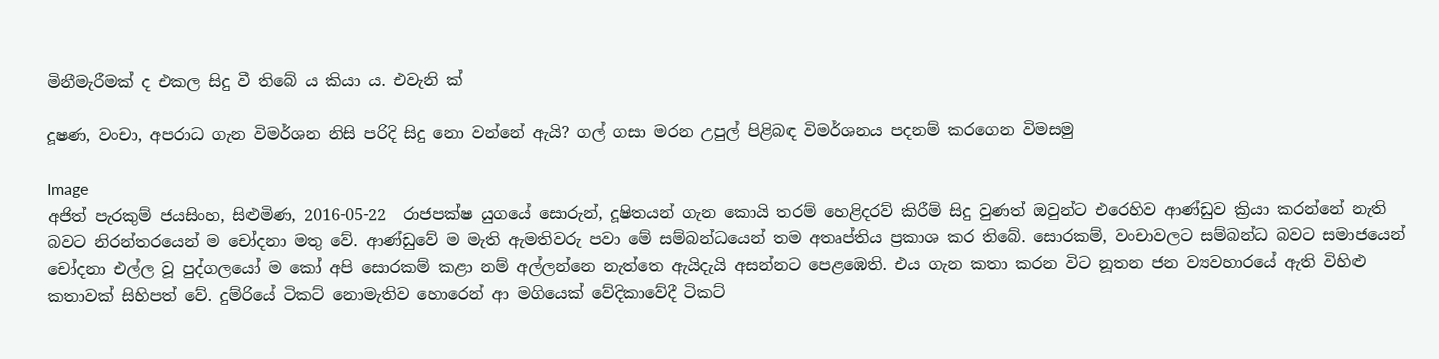මිනීමැරීමක් ද එකල සිදු වී තිබේ ය කියා ය. එවැනි ක්

දූෂණ, වංචා, අපරාධ ගැන විමර්ශන නිසි පරිදි සිදු නො වන්නේ ඇයි? ගල් ගසා මරන උපුල් පිළිබඳ විමර්ශනය පදනම් කරගෙන විමසමු

Image
අජිත් පැරකුම් ජයසිංහ, සිළුමිණ, 2016-05-22  රාජපක්ෂ යුගයේ සොරුන්, දූෂිතයන් ගැන කොයි තරම් හෙළිදරව් කිරීම් සිදු වුණත් ඔවුන්ට එරෙහිව ආණ්ඩුව ක්‍රියා කරන්නේ නැති බවට නිරන්තරයෙන් ම චෝදනා මතු වේ. ආණ්ඩුවේ ම මැති ඇමතිවරු පවා මේ සම්බන්ධයෙන් තම අතෘප්තිය ප්‍ර‍කාශ කර තිබේ. සොරකම්, වංචාවලට සම්බන්ධ බවට සමාජයෙන් චෝදනා එල්ල වූ පුද්ගලයෝ ම කෝ අපි සොරකම් කළා නම් අල්ලන්නෙ නැත්තෙ ඇයිදැයි අසන්නට පෙළඹෙති. එය ගැන කතා කරන විට නූතන ජන ව්‍යවහාරයේ ඇති විහිළු කතාවක් සිහිපත් වේ. දුම්රියේ ටිකට් නොමැතිව හොරෙන් ආ මගියෙක් වේදිකාවේදී ටිකට්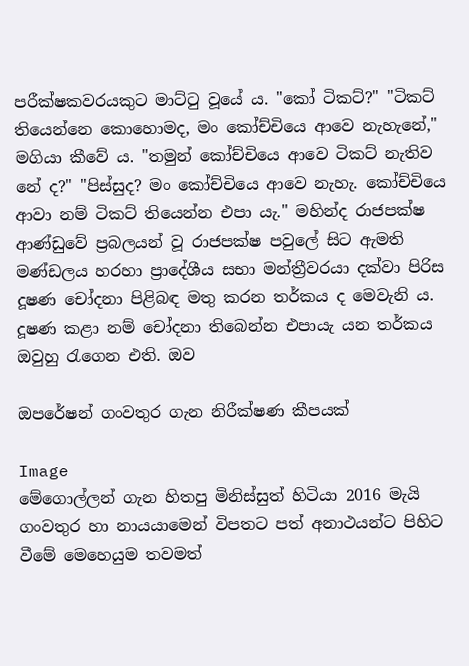පරීක්ෂකවරයකුට මාට්ටු වූයේ ය. "කෝ ටිකට්?" "ටිකට් තියෙන්නෙ කොහොමද, මං කෝච්චියෙ ආවෙ නැහැනේ," මගියා කීවේ ය. "තමුන් කෝච්චියෙ ආවෙ ටිකට් නැතිව නේ ද?" "පිස්සුද? මං කෝච්චියෙ ආවෙ නැහැ. කෝච්චියෙ ආවා නම් ටිකට් තියෙන්න එපා යැ." මහින්ද රාජපක්ෂ ආණ්ඩුවේ ප්‍රබලයන් වූ රාජපක්ෂ පවුලේ සිට ඇමති මණ්ඩලය හරහා ප්‍රාදේශීය සභා මන්ත්‍රීවරයා දක්වා පිරිස දූෂණ චෝදනා පිළිබඳ මතු කරන තර්කය ද මෙවැනි ය. දූෂණ කළා නම් චෝදනා තිබෙන්න එපායැ යන තර්කය ඔවුහු රැගෙන එති. ඔව

ඔපරේෂන් ගංවතුර ගැන නිරීක්ෂණ කීපයක්

Image
මේගොල්ලන් ගැන හිතපු මිනිස්සුත් හිටියා 2016 මැයි ගංවතුර හා නායයාමෙන් විපතට පත් අනාථයන්ට පිහිට වීමේ මෙහෙයුම තවමත්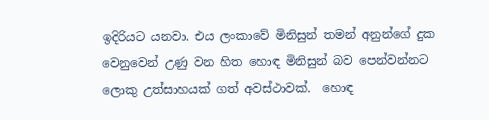ඉදිරියට යනවා. එය ලංකාවේ මිනිසුන් තමන් අනුන්ගේ දුක වෙනුවෙන් උණු වන හිත හොඳ මිනිසුන් බව පෙන්වන්නට ලොකු උත්සාහයක් ගත් අවස්ථාවක්.  හොඳ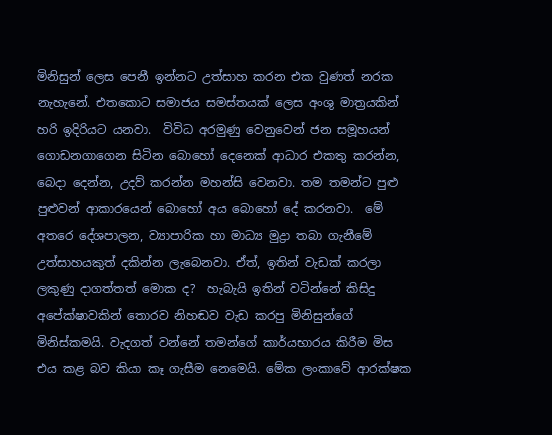මිනිසුන් ලෙස පෙනී ඉන්නට උත්සාහ කරන එක වුණත් නරක නැහැනේ. එතකොට සමාජය සමස්තයක් ලෙස අංශු මාත්‍රයකින් හරි ඉදිරියට යනවා.  විවිධ අරමුණු වෙනුවෙන් ජන සමූහයන් ගොඩනගාගෙන සිටින බොහෝ දෙනෙක් ආධාර එකතු කරන්න, බෙදා දෙන්න, උදව් කරන්න මහන්සි වෙනවා. තම තමන්ට පුළු පුළුවන් ආකාරයෙන් බොහෝ අය බොහෝ දේ කරනවා.  මේ අතරෙ දේශපාලන, ව්‍යාපාරික හා මාධ්‍ය මුද්‍රා තබා ගැනීමේ උත්සාහයකුත් දකින්න ලැබෙනවා. ඒත්, ඉතින් වැඩක් කරලා ලකුණු දාගත්තත් මොක ද?  හැබැයි ඉතින් වටින්නේ කිසිදු අපේක්ෂාවකින් තොරව නිහඬව වැඩ කරපු මිනිසුන්ගේ මිනිස්කමයි. වැදගත් වන්නේ තමන්ගේ කාර්යභාරය කිරීම මිස එය කළ බව කියා කෑ ගැසීම නෙමෙයි. මේක ලංකාවේ ආරක්ෂක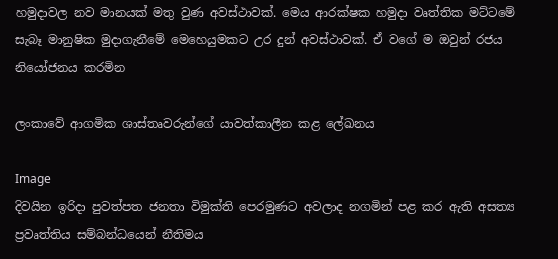හමුදාවල නව මානයක් මතු වුණ අවස්ථාවක්. මෙය ආරක්ෂක හමුදා වෘත්තික මට්ටමේ සැබෑ මානුෂික මුදාගැනීමේ මෙහෙයුමකට උර දුන් අවස්ථාවක්. ඒ වගේ ම ඔවුන් රජය නියෝජනය කරමින

ලංකාවේ ආගමික ශාස්තෘවරුන්ගේ යාවත්කාලීන කළ ලේඛනය

Image
දිවයින ඉරිදා පුවත්පත ජනතා විමුක්ති පෙරමුණට අවලාද නගමින් පළ කර ඇති අසත්‍ය ප්‍රවෘත්තිය සම්බන්ධයෙන් නීතිමය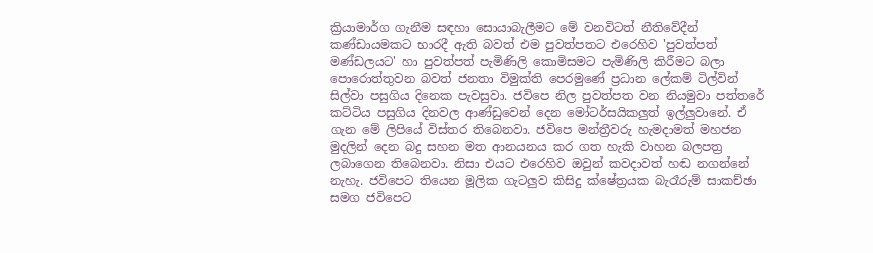ක්‍රියාමාර්ග ගැනීම සඳහා සොයාබැලීමට මේ වනවිටත් නීතිවේදීන් කණ්ඩායමකට භාරදී ඇති බවත් එම පුවත්පතට එරෙහිව 'පුවත්පත් මණ්ඩලයට' හා පුවත්පත් පැමිණිලි කොමිසමට පැමිණිලි කිරීමට බලා පොරොත්තුවන බවත් ජනතා විමුක්ති පෙරමුණේ ප්‍රධාන ලේකම් ටිල්වින් සිල්වා පසුගිය දිනෙක පැවසුවා. ජවිපෙ නිල පුවත්පත වන නියමුවා පත්තරේ කට්ටිය පසුගිය දිනවල ආණ්ඩුවෙන් දෙන මෝටර්සයිකලුත් ඉල්ලුවානේ. ඒ ගැන මේ ලිපියේ විස්තර තිබෙනවා. ජවිපෙ මන්ත්‍රීවරු හැමදාමත් මහජන මුදලින් දෙන බදු සහන මත ආනයනය කර ගත හැකි වාහන බලපත්‍ර ලබාගෙන තිබෙනවා. නිසා එයට එරෙහිව ඔවුන් කවදාවත් හඬ නගන්නේ නැහැ. ජවිපෙට තියෙන මූලික ගැටලුව කිසිදු ක්ෂේත්‍රයක බැරෑරුම් සාකච්ඡා සමග ජවිපෙට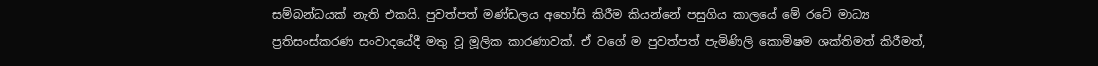සම්බන්ධයක් නැති එකයි. පුවත්පත් මණ්ඩලය අහෝසි කිරීම කියන්නේ පසුගිය කාලයේ මේ රටේ මාධ්‍ය ප්‍රතිසංස්කරණ සංවාදයේදී මතු වූ මූලික කාරණාවක්. ඒ වගේ ම පුවත්පත් පැමිණිලි කොමිෂම ශක්තිමත් කිරීමත්,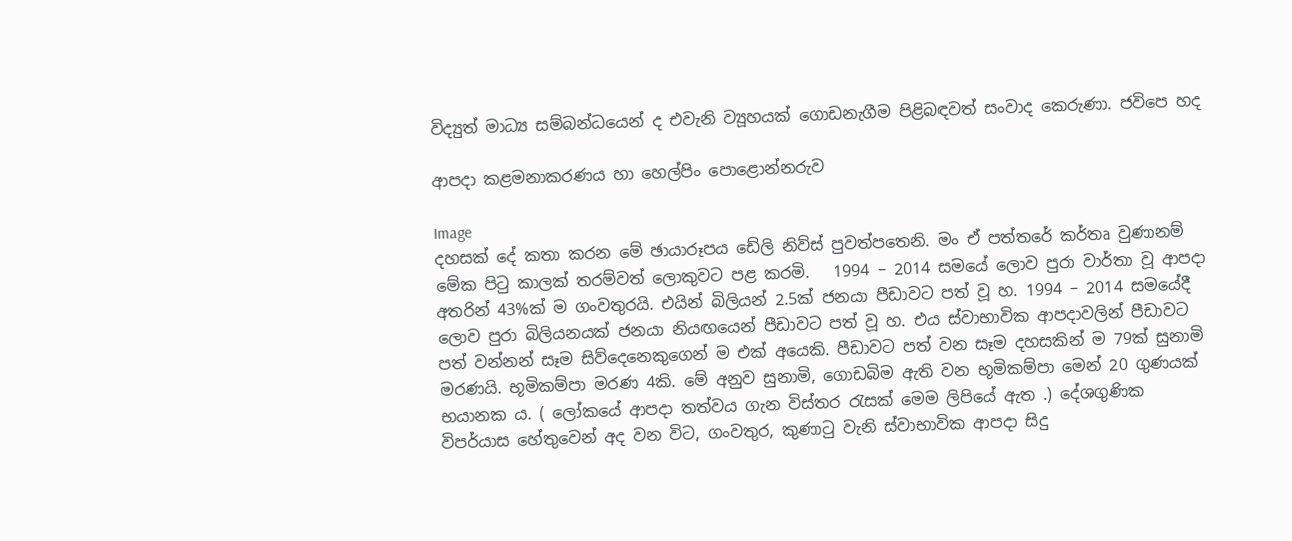විද්‍යුත් මාධ්‍ය සම්බන්ධයෙන් ද එවැනි ව්‍යූහයක් ගොඩනැගීම පිළිබඳවත් සංවාද කෙරුණා. ජවිපෙ හද

ආපදා කළමනාකරණය හා හෙල්පිං පොළොන්නරුව

Image
දහසක් දේ කතා කරන මේ ඡායාරූපය ඩේලි නිව්ස් පුවත්පතෙනි. මං ඒ පත්තරේ කර්තෘ වුණානම් මේක පිටු කාලක් තරම්වත් ලොකුවට පළ කරමි.   1994 – 2014 සමයේ ලොව පුරා වාර්තා වූ ආපදා අතරින් 43%ක් ම ගංවතුරයි. එයින් බිලියන් 2.5ක් ජනයා පීඩාවට පත් වූ හ. 1994 – 2014 සමයේදී ලොව පුරා බිලියනයක් ජනයා නියඟයෙන් පීඩාවට පත් වූ හ. එය ස්වාභාවික ආපදාවලින් පීඩාවට පත් වන්නන් සෑම සිව්දෙනෙකුගෙන් ම එක් අයෙකි. පීඩාවට පත් වන සෑම දහසකින් ම 79ක් සුනාමි මරණයි. භූමිකම්පා මරණ 4කි. මේ අනුව සුනාමි, ගොඩබිම ඇති වන භූමිකම්පා මෙන් 20 ගුණයක් භයානක ය. ( ලෝකයේ ආපදා තත්වය ගැන විස්තර රැසක් මෙම ලිපියේ ඇත .) දේශගුණික විපර්යාස හේතුවෙන් අද වන විට, ගංවතුර, කුණාටු වැනි ස්වාභාවික ආපදා සිදු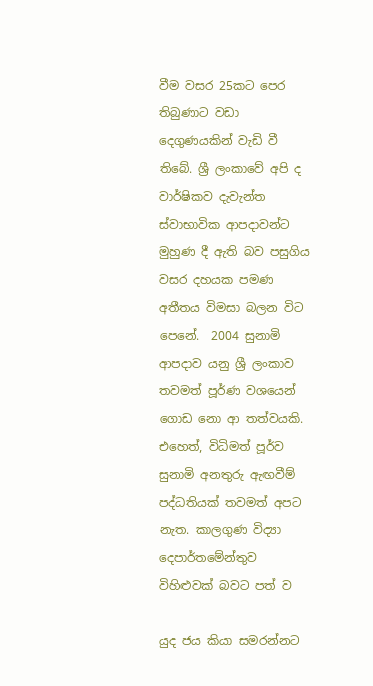වීම වසර 25කට පෙර තිබුණාට වඩා දෙගුණයකින් වැඩි වී තිබේ. ශ්‍රී ලංකාවේ අපි ද වාර්ෂිකව දැවැන්ත ස්වාභාවික ආපදාවන්ට මුහුණ දී ඇති බව පසුගිය වසර දහයක පමණ අතීතය විමසා බලන විට පෙනේ.  2004 සුනාමි ආපදාව යනු ශ්‍රී ලංකාව තවමත් පූර්ණ වශයෙන් ගොඩ නො ආ තත්වයකි. එහෙත්, විධිමත් පූර්ව සුනාමි අනතුරු ඇඟවීම් පද්ධතියක් තවමත් අපට නැත. කාලගුණ විද්‍යා දෙපාර්තමේන්තුව විහිළුවක් බවට පත් ව

යුද ජය කියා සමරන්නට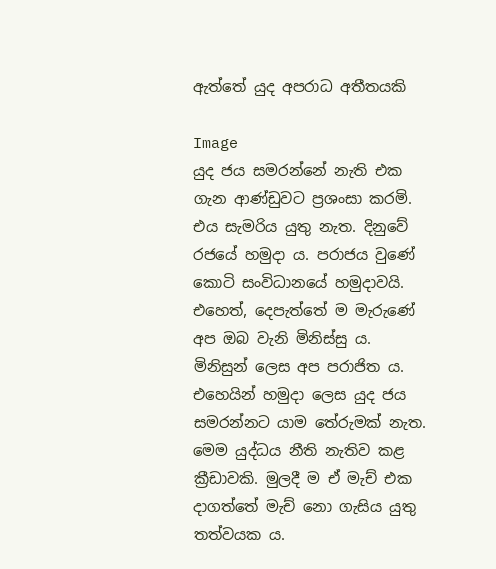ඇත්තේ යුද අපරාධ අතීතයකි

Image
යුද ජය සමරන්නේ නැති එක ගැන ආණ්ඩුවට ප්‍රශංසා කරමි. එය සැමරිය යුතු නැත. දිනුවේ රජයේ හමුදා ය. පරාජය වුණේ කොටි සංවිධානයේ හමුදාවයි. එහෙත්, දෙපැත්තේ ම මැරුණේ අප ඔබ වැනි මිනිස්සු ය. මිනිසුන් ලෙස අප පරාජිත ය. එහෙයින් හමුදා ලෙස යුද ජය සමරන්නට යාම තේරුමක් නැත.  මෙම යුද්ධය නීති නැතිව කළ ක්‍රීඩාවකි. මුලදී ම ඒ මැච් එක දාගත්තේ මැච් නො ගැසිය යුතු තත්වයක ය.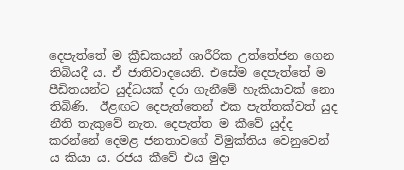දෙපැත්තේ ම ක්‍රීඩකයන් ශාරීරික උත්තේජන ගෙන තිබියදී ය. ඒ ජාතිවාදයෙනි. එසේම දෙපැත්තේ ම පීඩිතයන්ට යුද්ධයක් දරා ගැනීමේ හැකියාවක් නො තිබිණි.  ඊළඟට දෙපැත්තෙන් එක පැත්තක්වත් යුද නීති තැකුවේ නැත. දෙපැත්ත ම කීවේ යුද්ද කරන්නේ දෙමළ ජනතාවගේ විමුක්තිය වෙනුවෙන් ය කියා ය. රජය කීවේ එය මුදා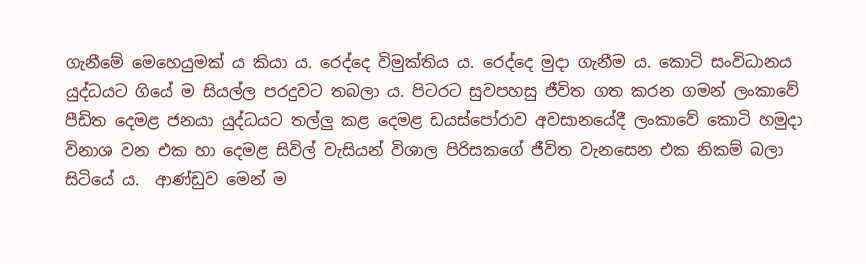ගැනීමේ මෙහෙයුමක් ය කියා ය. රෙද්දෙ විමුක්තිය ය. රෙද්දෙ මුදා ගැනීම ය. කොටි සංවිධානය යුද්ධයට ගියේ ම සියල්ල පරදුවට තබලා ය. පිටරට සුවපහසු ජීවිත ගත කරන ගමන් ලංකාවේ පීඩිත දෙමළ ජනයා යුද්ධයට තල්ලු කළ දෙමළ ඩයස්පෝරාව අවසානයේදී ලංකාවේ කොටි හමුදා විනාශ වන එක හා දෙමළ සිවිල් වැසියන් විශාල පිරිසකගේ ජීවිත වැනසෙන එක නිකම් බලා සිටියේ ය.  ආණ්ඩුව මෙන් ම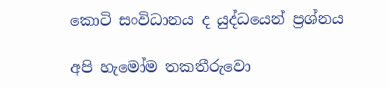කොටි සංවිධානය ද යුද්ධයෙන් ප්‍රශ්නය

අපි හැමෝම තකතීරුවො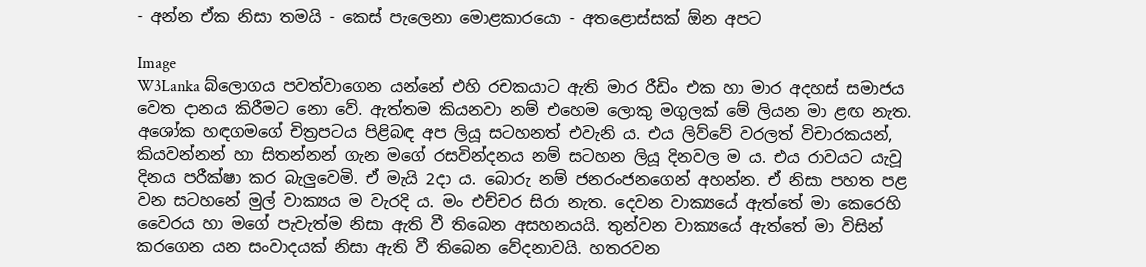- අන්න ඒක නිසා තමයි - කෙස් පැලෙනා මොළකාරයො - අතළොස්සක් ඕන අපට

Image
W3Lanka බ්ලොගය පවත්වාගෙන යන්නේ එහි රචකයාට ඇති මාර රීඩිං එක හා මාර අදහස් සමාජය වෙත දානය කිරීමට නො වේ. ඇත්තම කියනවා නම් එහෙම ලොකු මගුලක් මේ ලියන මා ළඟ නැත. අශෝක හඳගමගේ චිත්‍ර‍පටය පිළිබඳ අප ලියූ සටහනත් එවැනි ය. එය ලිව්වේ වරලත් විචාරකයන්, කියවන්නන් හා සිතන්නන් ගැන මගේ රසවින්දනය නම් සටහන ලියූ දිනවල ම ය. එය රාවයට යැවූ දිනය පරීක්ෂා කර බැලුවෙමි. ඒ මැයි 2දා ය. බොරු නම් ජනරංජනගෙන් අහන්න. ඒ නිසා පහත පළ වන සටහනේ මුල් වාක්‍යය ම වැරදි ය. මං එච්චර සිරා නැත. දෙවන වාක්‍යයේ ඇත්තේ මා කෙරෙහි වෛරය හා මගේ පැවැත්ම නිසා ඇති වී තිබෙන අසහනයයි. තුන්වන වාක්‍යයේ ඇත්තේ මා විසින් කරගෙන යන සංවාදයක් නිසා ඇති වී තිබෙන වේදනාවයි. හතරවන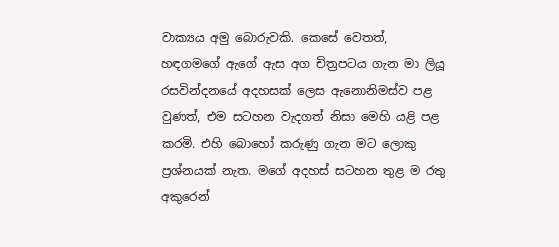වාක්‍යය අමු බොරුවකි. කෙසේ වෙතත්, හඳගමගේ ඇගේ ඇස අග චිත්‍ර‍පටය ගැන මා ලියූ රසවින්දනයේ අදහසක් ලෙස ඇනොනිමස්ව පළ වුණත්, එම සටහන වැදගත් නිසා මෙහි යළි පළ කරමි. එහි බොහෝ කරුණු ගැන මට ලොකු ප්‍ර‍ශ්නයක් නැත. මගේ අදහස් සටහන තුළ ම රතු අකුරෙන්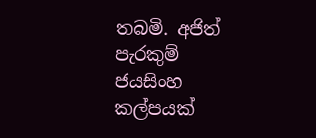තබමි. අජිත් පැරකුම් ජයසිංහ කල්පයක්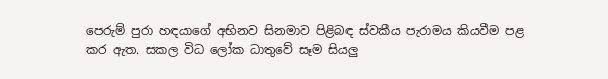පෙරුම් පුරා හඳයාගේ අභිනව සිනමාව පිළිබඳ ස්වකීය පැරාමය කියවීම පළ කර ඇත. සකල විධ ලෝක ධාතුවේ සෑම සියලු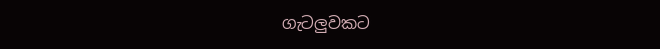ගැටලුවකට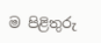ම පිළිතුරු